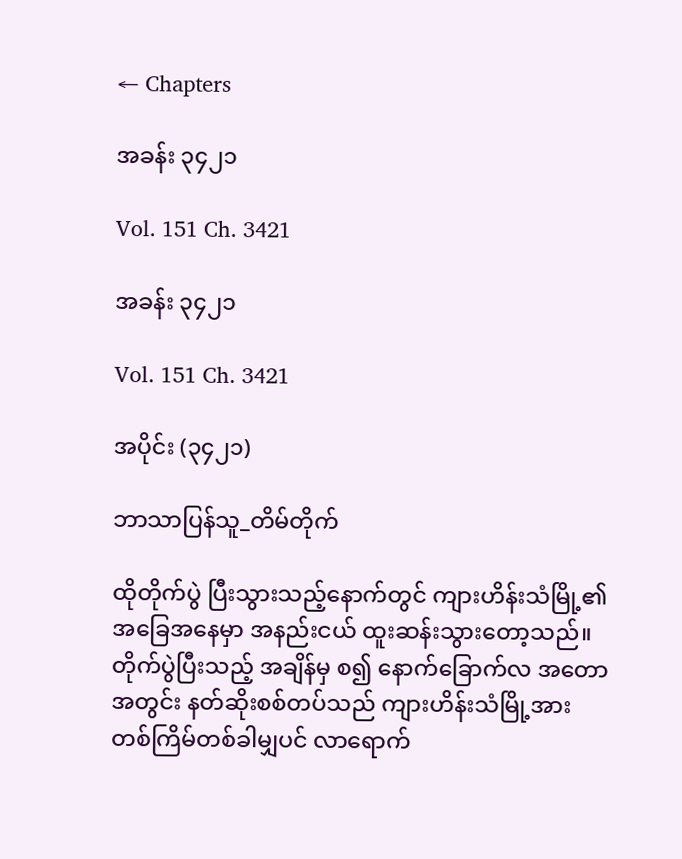← Chapters

အခန်း ၃၄၂၁

Vol. 151 Ch. 3421

အခန်း ၃၄၂၁

Vol. 151 Ch. 3421

အပိုင်း (၃၄၂၁)

ဘာသာပြန်သူ_တိမ်တိုက်

ထိုတိုက်ပွဲ ပြီးသွားသည့်နောက်တွင် ကျားဟိန်းသံမြို့၏ အခြေအနေမှာ အနည်းငယ် ထူးဆန်းသွားတော့သည်။ တိုက်ပွဲပြီးသည့် အချိန်မှ စ၍ နောက်ခြောက်လ အတောအတွင်း နတ်ဆိုးစစ်တပ်သည် ကျားဟိန်းသံမြို့အား တစ်ကြိမ်တစ်ခါမျှပင် လာရောက်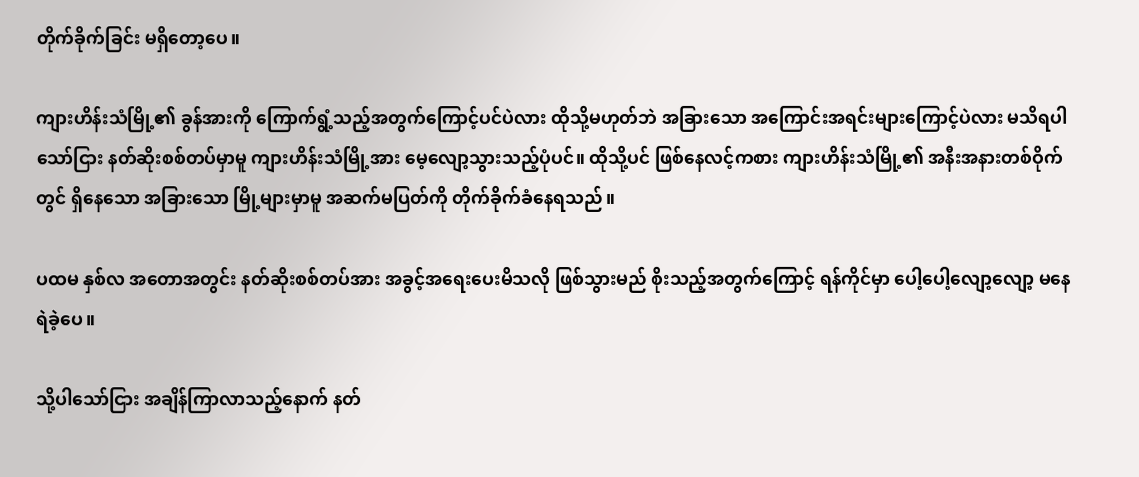တိုက်ခိုက်ခြင်း မရှိတော့ပေ။

ကျားဟိန်းသံမြို့၏ ခွန်အားကို ကြောက်ရွံ့သည့်အတွက်ကြောင့်ပင်ပဲလား ထိုသို့မဟုတ်ဘဲ အခြားသော အကြောင်းအရင်းများကြောင့်ပဲလား မသိရပါသော်ငြား နတ်ဆိုးစစ်တပ်မှာမူ ကျားဟိန်းသံမြို့အား မေ့လျော့သွားသည့်ပုံပင်။ ထိုသို့ပင် ဖြစ်နေလင့်ကစား ကျားဟိန်းသံမြို့၏ အနီးအနားတစ်ဝိုက်တွင် ရှိနေသော အခြားသော မြို့များမှာမူ အဆက်မပြတ်ကို တိုက်ခိုက်ခံနေရသည်။

ပထမ နှစ်လ အတောအတွင်း နတ်ဆိုးစစ်တပ်အား အခွင့်အရေးပေးမိသလို ဖြစ်သွားမည် စိုးသည့်အတွက်ကြောင့် ရန်ကိုင်မှာ ပေါ့ပေါ့လျော့လျော့ မနေရဲခဲ့ပေ။

သို့ပါသော်ငြား အချိန်ကြာလာသည့်နောက် နတ်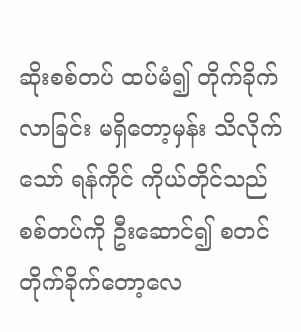ဆိုးစစ်တပ် ထပ်မံ၍ တိုက်ခိုက်လာခြင်း မရှိတော့မှန်း သိလိုက်သော် ရန်ကိုင် ကိုယ်တိုင်သည် စစ်တပ်ကို ဦးဆောင်၍ စတင် တိုက်ခိုက်တော့လေ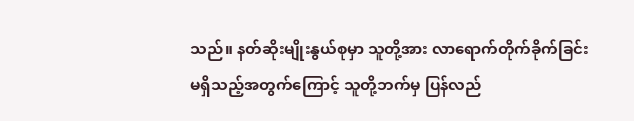သည်။ နတ်ဆိုးမျိုးနွယ်စုမှာ သူတို့အား လာရောက်တိုက်ခိုက်ခြင်း မရှိသည့်အတွက်ကြောင့် သူတို့ဘက်မှ ပြန်လည်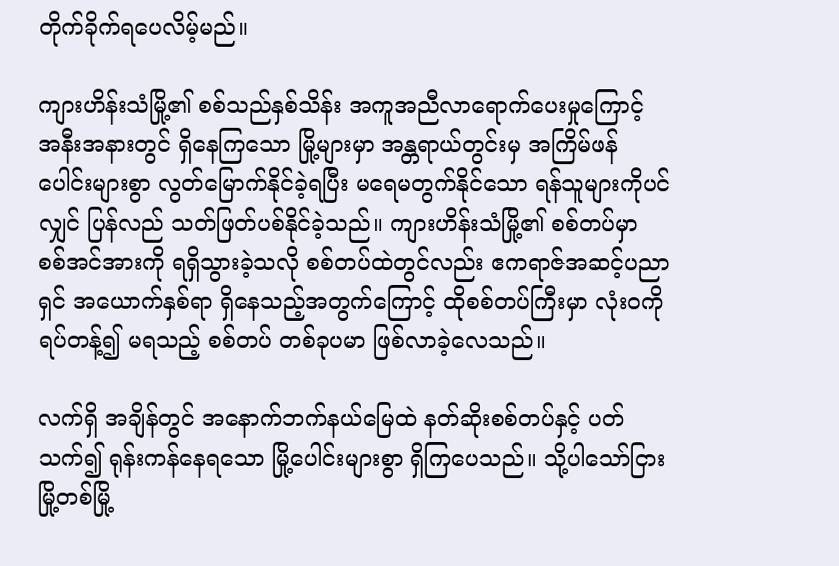တိုက်ခိုက်ရပေလိမ့်မည်။

ကျားဟိန်းသံမြို့၏ စစ်သည်နှစ်သိန်း အကူအညီလာရောက်ပေးမှုကြောင့် အနီးအနားတွင် ရှိနေကြသော မြို့များမှာ အန္တရာယ်တွင်းမှ အကြိမ်ဖန်ပေါင်းများစွာ လွတ်မြောက်နိုင်ခဲ့ရပြီး မရေမတွက်နိုင်သော ရန်သူများကိုပင်လျှင် ပြန်လည် သတ်ဖြတ်ပစ်နိုင်ခဲ့သည်။ ကျားဟိန်းသံမြို့၏ စစ်တပ်မှာ စစ်အင်အားကို ရရှိသွားခဲ့သလို စစ်တပ်ထဲတွင်လည်း ဧကရာဇ်အဆင့်ပညာရှင် အယောက်နှစ်ရာ ရှိနေသည့်အတွက်ကြောင့် ထိုစစ်တပ်ကြီးမှာ လုံးဝကို ရပ်တန့်၍ မရသည့် စစ်တပ် တစ်ခုပမာ ဖြစ်လာခဲ့လေသည်။

လက်ရှိ အချိန်တွင် အနောက်ဘက်နယ်မြေထဲ နတ်ဆိုးစစ်တပ်နှင့် ပတ်သက်၍ ရုန်းကန်နေရသော မြို့ပေါင်းများစွာ ရှိကြပေသည်။ သို့ပါသော်ငြား မြို့တစ်မြို့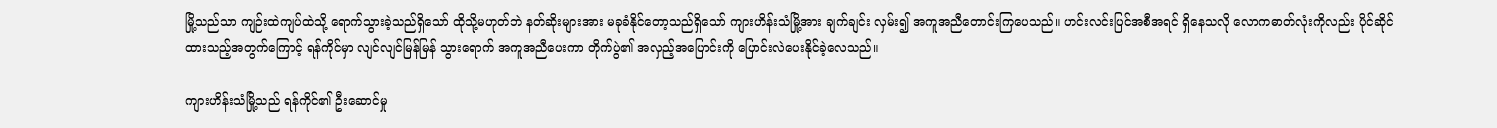မြို့သည်သာ ကျဉ်းထဲကျပ်ထဲသို့ ရောက်သွားခဲ့သည်ရှိသော် ထိုသို့မဟုတ်ဘဲ နတ်ဆိုးများအား မခုခံနိုင်တော့သည်ရှိသော် ကျားဟိန်းသံမြို့အား ချက်ချင်း လှမ်း၍ အကူအညီတောင်းကြပေသည်။ ဟင်းလင်းပြင်အစီအရင် ရှိနေသလို လောကဓာတ်လုံးကိုလည်း ပိုင်ဆိုင်ထားသည့်အတွက်ကြောင့် ရန်ကိုင်မှာ လျင်လျင်မြန်မြန် သွားရောက် အကူအညီပေးကာ တိုက်ပွဲ၏ အလှည့်အပြောင်းကို ပြောင်းလဲပေးနိုင်ခဲ့လေသည်။

ကျားဟိန်းသံမြို့သည် ရန်ကိုင်၏ ဦးဆောင်မှု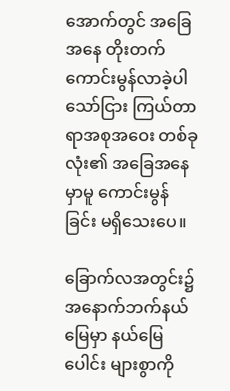အောက်တွင် အခြေအနေ တိုးတက်ကောင်းမွန်လာခဲ့ပါသော်ငြား ကြယ်တာရာအစုအဝေး တစ်ခုလုံး၏ အခြေအနေမှာမူ ကောင်းမွန်ခြင်း မရှိသေးပေ။

ခြောက်လအတွင်း၌ အနောက်ဘက်နယ်မြေမှာ နယ်မြေပေါင်း များစွာကို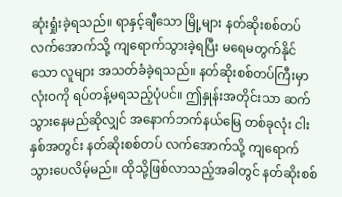ဆုံးရှုံးခဲ့ရသည်။ ရာနှင့်ချီသော မြို့များ နတ်ဆိုးစစ်တပ် လက်အောက်သို့ ကျရောက်သွားခဲ့ရပြီး မရေမတွက်နိုင်သော လူများ အသတ်ခံခဲ့ရသည်။ နတ်ဆိုးစစ်တပ်ကြီးမှာ လုံးဝကို ရပ်တန့်မရသည့်ပုံပင်။ ဤနှုန်းအတိုင်းသာ ဆက်သွားနေမည်ဆိုလျှင် အနောက်ဘက်နယ်မြေ တစ်ခုလုံး ငါးနှစ်အတွင်း နတ်ဆိုးစစ်တပ် လက်အောက်သို့ ကျရောက်သွားပေလိမ့်မည်။ ထိုသို့ဖြစ်လာသည့်အခါတွင် နတ်ဆိုးစစ်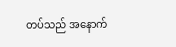တပ်သည် အနောက်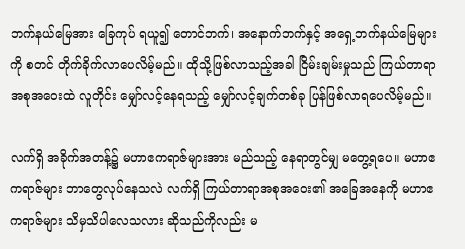ဘက်နယ်မြေအား ခြေကုပ် ရယူ၍ တောင်ဘက်၊ အနောက်ဘက်နှင့် အရှေ့ဘက်နယ်မြေများကို စတင် တိုက်ခိုက်လာပေလိမ့်မည်။ ထိုသို့ဖြစ်လာသည့်အခါ ငြိမ်းချမ်းမှုသည် ကြယ်တာရာအစုအဝေးထဲ လူတိုင်း မျှော်လင့်နေရသည့် မျှော်လင့်ချက်တစ်ခု ပြန်ဖြစ်လာရပေလိမ့်မည်။

လက်ရှိ အခိုက်အတန့်၌ မဟာဧကရာဇ်များအား မည်သည့် နေရာတွင်မျှ မတွေ့ရပေ။ မဟာဧကရာဇ်များ ဘာတွေလုပ်နေသလဲ လက်ရှိ ကြယ်တာရာအစုအဝေး၏ အခြေအနေကို မဟာဧကရာဇ်များ သိမှသိပါလေသလား ဆိုသည်ကိုလည်း မ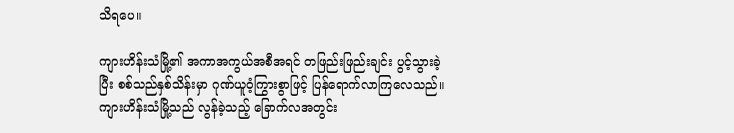သိရပေ။

ကျားဟိန်းသံမြို့၏ အကာအကွယ်အစီအရင် တဖြည်းဖြည်းချင်း ပွင့်သွားခဲ့ပြီး စစ်သည်နှစ်သိန်းမှာ ဂုဏ်ယူဝံ့ကြွားစွာဖြင့် ပြန်ရောက်လာကြလေသည်။ ကျားဟိန်းသံမြို့သည် လွန်ခဲ့သည့် ခြောက်လအတွင်း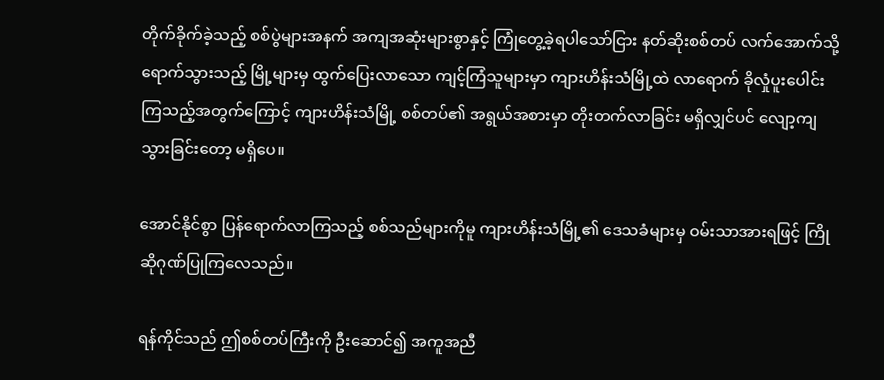တိုက်ခိုက်ခဲ့သည့် စစ်ပွဲများအနက် အကျအဆုံးများစွာနှင့် ကြုံတွေ့ခဲ့ရပါသော်ငြား နတ်ဆိုးစစ်တပ် လက်အောက်သို့ ရောက်သွားသည့် မြို့များမှ ထွက်ပြေးလာသော ကျင့်ကြံသူများမှာ ကျားဟိန်းသံမြို့ထဲ လာရောက် ခိုလှုံပူးပေါင်းကြသည့်အတွက်ကြောင့် ကျားဟိန်းသံမြို့ စစ်တပ်၏ အရွယ်အစားမှာ တိုးတက်လာခြင်း မရှိလျှင်ပင် လျော့ကျသွားခြင်းတော့ မရှိပေ။

အောင်နိုင်စွာ ပြန်ရောက်လာကြသည့် စစ်သည်များကိုမူ ကျားဟိန်းသံမြို့၏ ဒေသခံများမှ ဝမ်းသာအားရဖြင့် ကြိုဆိုဂုဏ်ပြုကြလေသည်။

ရန်ကိုင်သည် ဤစစ်တပ်ကြီးကို ဦးဆောင်၍ အကူအညီ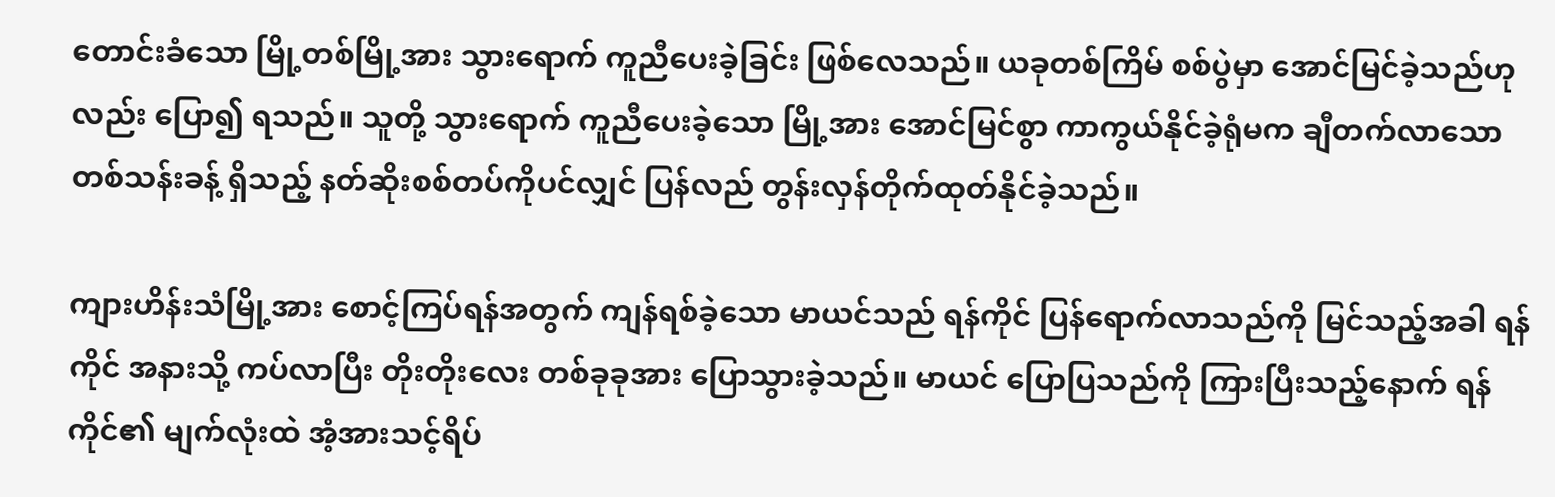တောင်းခံသော မြို့တစ်မြို့အား သွားရောက် ကူညီပေးခဲ့ခြင်း ဖြစ်လေသည်။ ယခုတစ်ကြိမ် စစ်ပွဲမှာ အောင်မြင်ခဲ့သည်ဟုလည်း ပြော၍ ရသည်။ သူတို့ သွားရောက် ကူညီပေးခဲ့သော မြို့အား အောင်မြင်စွာ ကာကွယ်နိုင်ခဲ့ရုံမက ချီတက်လာသော တစ်သန်းခန့် ရှိသည့် နတ်ဆိုးစစ်တပ်ကိုပင်လျှင် ပြန်လည် တွန်းလှန်တိုက်ထုတ်နိုင်ခဲ့သည်။

ကျားဟိန်းသံမြို့အား စောင့်ကြပ်ရန်အတွက် ကျန်ရစ်ခဲ့သော မာယင်သည် ရန်ကိုင် ပြန်ရောက်လာသည်ကို မြင်သည့်အခါ ရန်ကိုင် အနားသို့ ကပ်လာပြီး တိုးတိုးလေး တစ်ခုခုအား ပြောသွားခဲ့သည်။ မာယင် ပြောပြသည်ကို ကြားပြီးသည့်နောက် ရန်ကိုင်၏ မျက်လုံးထဲ အံ့အားသင့်ရိပ်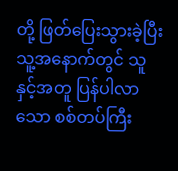တို့ ဖြတ်ပြေးသွားခဲ့ပြီး သူ့အနောက်တွင် သူနှင့်အတူ ပြန်ပါလာသော စစ်တပ်ကြီး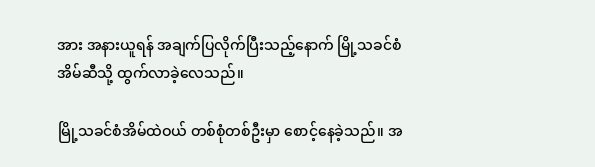အား အနားယူရန် အချက်ပြလိုက်ပြီးသည့်နောက် မြို့သခင်စံအိမ်ဆီသို့ ထွက်လာခဲ့လေသည်။

မြို့သခင်စံအိမ်ထဲဝယ် တစ်စုံတစ်ဦးမှာ စောင့်နေခဲ့သည်။ အ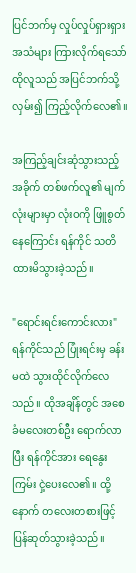ပြင်ဘက်မှ လှုပ်လှုပ်ရှားရှား အသံများ ကြားလိုက်ရသော် ထိုလူသည် အပြင်ဘက်သို့ လှမ်း၍ ကြည့်လိုက်လေ၏။

အကြည့်ချင်းဆုံသွားသည့်အခိုက် တစ်ဖက်လူ၏ မျက်လုံးများမှာ လုံးဝကို ဖြူစွတ်နေကြောင်း ရန်ကိုင် သတိထားမိသွားခဲ့သည်။

"ရောင်းရင်းကောင်းလား" ရန်ကိုင်သည် ပြုံးရင်းမှ ခန်းမထဲ သွားထိုင်လိုက်လေသည်။ ထိုအချိန်တွင် အစေခံမလေးတစ်ဦး ရောက်လာပြီး ရန်ကိုင်အား ရေနွေးကြမ်း ငှဲ့ပေးလေ၏။ ထို့နောက် တလေးတစားဖြင့် ပြန်ဆုတ်သွားခဲ့သည်။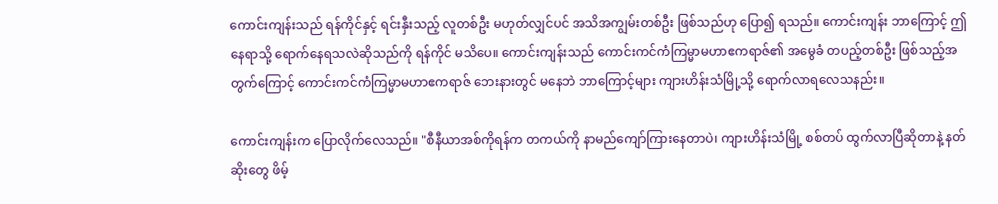ကောင်းကျန်းသည် ရန်ကိုင်နှင့် ရင်းနှီးသည့် လူတစ်ဦး မဟုတ်လျှင်ပင် အသိအကျွမ်းတစ်ဦး ဖြစ်သည်ဟု ပြော၍ ရသည်။ ကောင်းကျန်း ဘာကြောင့် ဤနေရာသို့ ရောက်နေရသလဲဆိုသည်ကို ရန်ကိုင် မသိပေ။ ကောင်းကျန်းသည် ကောင်းကင်ကံကြမ္မာမဟာဧကရာဇ်၏ အမွေခံ တပည့်တစ်ဦး ဖြစ်သည့်အတွက်ကြောင့် ကောင်းကင်ကံကြမ္မာမဟာဧကရာဇ် ဘေးနားတွင် မနေဘဲ ဘာကြောင့်များ ကျားဟိန်းသံမြို့သို့ ရောက်လာရလေသနည်း။

ကောင်းကျန်းက ပြောလိုက်လေသည်။ "စီနီယာအစ်ကိုရန်က တကယ်ကို နာမည်ကျော်ကြားနေတာပဲ၊ ကျားဟိန်းသံမြို့ စစ်တပ် ထွက်လာပြီဆိုတာနဲ့ နတ်ဆိုးတွေ ဖိမ့်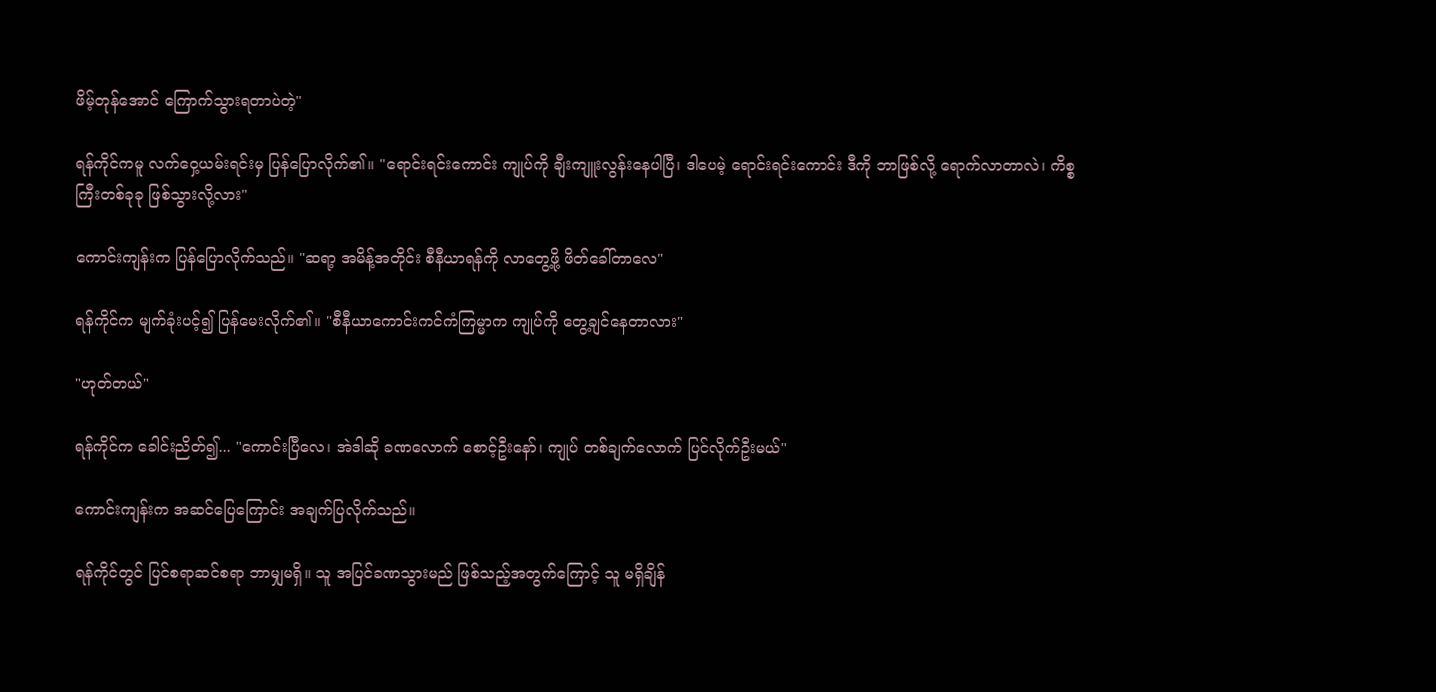ဖိမ့်တုန်အောင် ကြောက်သွားရတာပဲတဲ့"

ရန်ကိုင်ကမူ လက်ဝှေ့ယမ်းရင်းမှ ပြန်ပြောလိုက်၏။ "ရောင်းရင်းကောင်း ကျုပ်ကို ချီးကျူးလွန်းနေပါပြီ၊ ဒါပေမဲ့ ရောင်းရင်းကောင်း ဒီကို ဘာဖြစ်လို့ ရောက်လာတာလဲ၊ ကိစ္စကြီးတစ်ခုခု ဖြစ်သွားလို့လား"

ကောင်းကျန်းက ပြန်ပြောလိုက်သည်။ "ဆရာ့ အမိန့်အတိုင်း စီနီယာရန်ကို လာတွေ့ဖို့ ဖိတ်ခေါ်တာလေ"

ရန်ကိုင်က မျက်ခုံးပင့်၍ ပြန်မေးလိုက်၏။ "စီနီယာကောင်းကင်ကံကြမ္မာက ကျုပ်ကို တွေ့ချင်နေတာလား"

"ဟုတ်တယ်"

ရန်ကိုင်က ခေါင်းညိတ်၍... "ကောင်းပြီလေ၊ အဲဒါဆို ခဏလောက် စောင့်ဦးနော်၊ ကျုပ် တစ်ချက်လောက် ပြင်လိုက်ဦးမယ်"

ကောင်းကျန်းက အဆင်ပြေကြောင်း အချက်ပြလိုက်သည်။

ရန်ကိုင်တွင် ပြင်စရာဆင်စရာ ဘာမျှမရှိ။ သူ အပြင်ခဏသွားမည် ဖြစ်သည့်အတွက်ကြောင့် သူ မရှိချိန်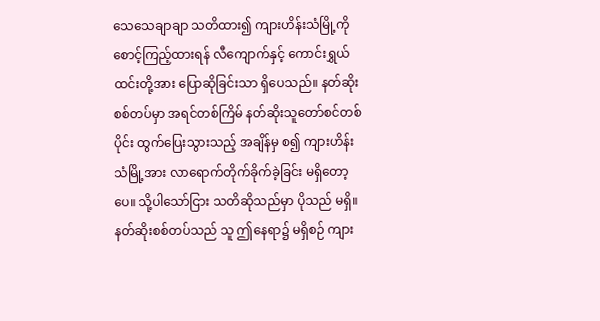သေသေချာချာ သတိထား၍ ကျားဟိန်းသံမြို့ကို စောင့်ကြည့်ထားရန် လီကျောက်နှင့် ကောင်းရွှယ်ထင်းတို့အား ပြောဆိုခြင်းသာ ရှိပေသည်။ နတ်ဆိုးစစ်တပ်မှာ အရင်တစ်ကြိမ် နတ်ဆိုးသူတော်စင်တစ်ပိုင်း ထွက်ပြေးသွားသည့် အချိန်မှ စ၍ ကျားဟိန်းသံမြို့အား လာရောက်တိုက်ခိုက်ခဲ့ခြင်း မရှိတော့ပေ။ သို့ပါသော်ငြား သတိဆိုသည်မှာ ပိုသည် မရှိ။ နတ်ဆိုးစစ်တပ်သည် သူ ဤနေရာ၌ မရှိစဉ် ကျား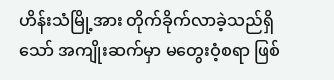ဟိန်းသံမြို့အား တိုက်ခိုက်လာခဲ့သည်ရှိသော် အကျိုးဆက်မှာ မတွေးဝံ့စရာ ဖြစ်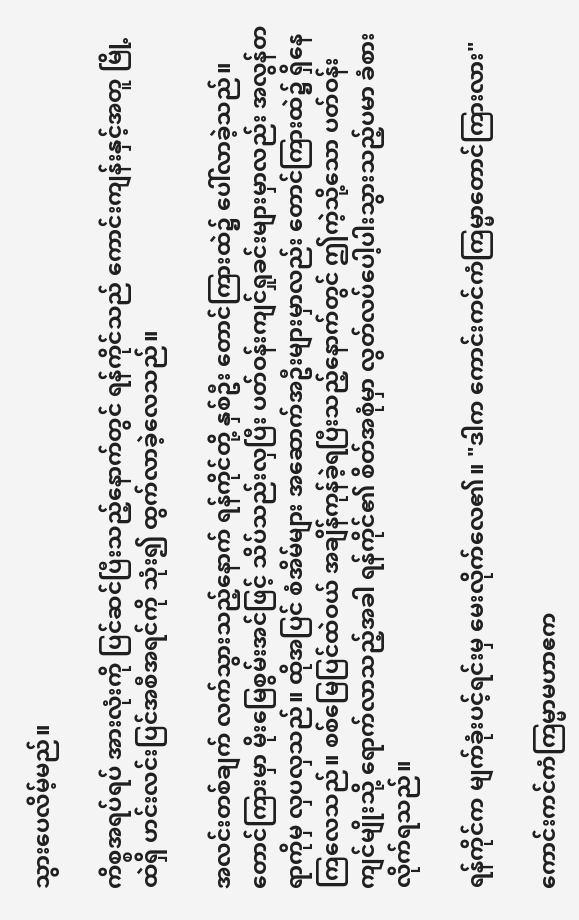သွားပေလိမ့်မည်။

ကိစ္စအရပ်ရပ် အားလုံးကို ပြင်ဆင်ပြီးသည့်နောက်တွင် ရန်ကိုင်သည် ကောင်းကျန်းနှင့်အတူ မြို့ထဲရှိ ဟင်းလင်းပြင်အစီအရင်ကို သုံး၍ ထွက်လာခဲ့လေသည်။

အလင်းတစ်ချက် လက်သွားသည့်နောက် ရန်ကိုင်တို့ နှစ်ဦး တောင်ကြားထဲ၌ ပေါ်လာခဲ့သည်။ တောင်ကြားမှာ မိုးမြေစွမ်းအင်ဖြင့် သိပ်သည်းလှပြီး ပတ်ဝန်းကျင်ရှုခင်းများမှာလည်း အလွန်တရာကိုမှ လှပလှသည်။ ထိုအပြင် စံအိမ်များ အဆောက်အဦးများမှာလည်း တောင်ကြားထဲ၌ ရှိနေကြလေသည်။ စစ်မြေပြင်ထဲဝယ် အချိန်ကုန်ခဲ့ရပြီးသည့်နောက်တွင် ဤကဲ့သို့သော ပတ်ဝန်းကျင်မျိုးသို့ ရောက်လာသည့်အခါ ရန်ကိုင်၏ စိတ်အစုံမှာ လွတ်လပ်ပေါ့ပါးသွားသည့်ပမာ ခံစားလိုက်ရသည်။

ရန်ကိုင်က မျက်ခုံးပင့်ရင်းမှ မေးလိုက်လေ၏။ "ဒါက ကောင်းကင်ကံကြမ္မာတောင်ကြားလား"

ကောင်းကင်ကံကြမ္မာမဟာဧက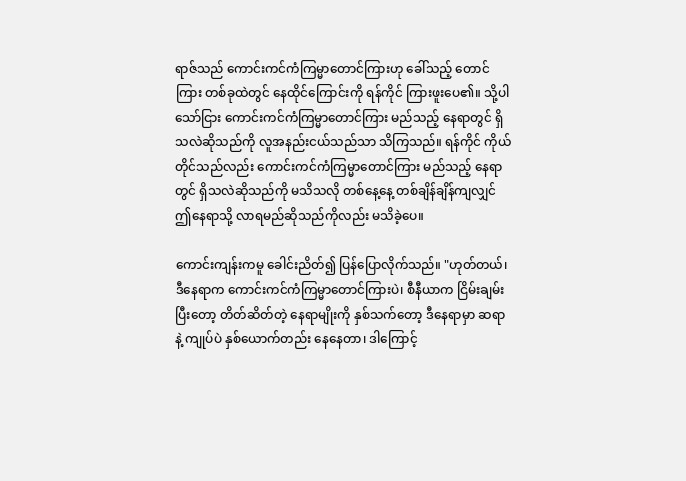ရာဇ်သည် ကောင်းကင်ကံကြမ္မာတောင်ကြားဟု ခေါ်သည့် တောင်ကြား တစ်ခုထဲတွင် နေထိုင်ကြောင်းကို ရန်ကိုင် ကြားဖူးပေ၏။ သို့ပါသော်ငြား ကောင်းကင်ကံကြမ္မာတောင်ကြား မည်သည့် နေရာတွင် ရှိသလဲဆိုသည်ကို လူအနည်းငယ်သည်သာ သိကြသည်။ ရန်ကိုင် ကိုယ်တိုင်သည်လည်း ကောင်းကင်ကံကြမ္မာတောင်ကြား မည်သည့် နေရာတွင် ရှိသလဲဆိုသည်ကို မသိသလို တစ်နေ့နေ့ တစ်ချိန်ချိန်ကျလျှင် ဤနေရာသို့ လာရမည်ဆိုသည်ကိုလည်း မသိခဲ့ပေ။

ကောင်းကျန်းကမူ ခေါင်းညိတ်၍ ပြန်ပြောလိုက်သည်။ "ဟုတ်တယ်၊ ဒီနေရာက ကောင်းကင်ကံကြမ္မာတောင်ကြားပဲ၊ စီနီယာက ငြိမ်းချမ်းပြီးတော့ တိတ်ဆိတ်တဲ့ နေရာမျိုးကို နှစ်သက်တော့ ဒီနေရာမှာ ဆရာနဲ့ ကျုပ်ပဲ နှစ်ယောက်တည်း နေနေတာ၊ ဒါကြောင့်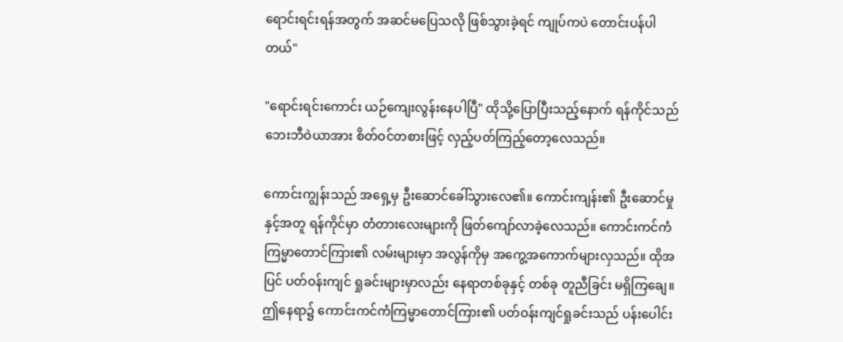ရောင်းရင်းရန်အတွက် အဆင်မပြေသလို ဖြစ်သွားခဲ့ရင် ကျုပ်ကပဲ တောင်းပန်ပါတယ်"

"ရောင်းရင်းကောင်း ယဉ်ကျေးလွန်းနေပါပြီ" ထိုသို့ပြောပြီးသည့်နောက် ရန်ကိုင်သည် ဘေးဘီဝဲယာအား စိတ်ဝင်တစားဖြင့် လှည့်ပတ်ကြည့်တော့လေသည်။

ကောင်းကျွန်းသည် အရှေ့မှ ဦးဆောင်ခေါ်သွားလေ၏။ ကောင်းကျန်း၏ ဦးဆောင်မှုနှင့်အတူ ရန်ကိုင်မှာ တံတားလေးများကို ဖြတ်ကျော်လာခဲ့လေသည်။ ကောင်းကင်ကံကြမ္မာတောင်ကြား၏ လမ်းများမှာ အလွန်ကိုမှ အကွေ့အကောက်များလှသည်။ ထိုအပြင် ပတ်ဝန်းကျင် ရှုခင်းများမှာလည်း နေရာတစ်ခုနှင့် တစ်ခု တူညီခြင်း မရှိကြချေ။ ဤနေရာ၌ ကောင်းကင်ကံကြမ္မာတောင်ကြား၏ ပတ်ဝန်းကျင်ရှုခင်းသည် ပန်းပေါင်း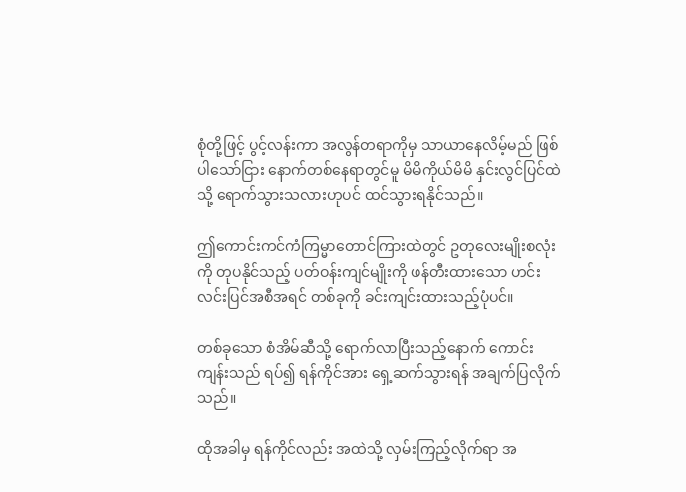စုံတို့ဖြင့် ပွင့်လန်းကာ အလွန်တရာကိုမှ သာယာနေလိမ့်မည် ဖြစ်ပါသော်ငြား နောက်တစ်နေရာတွင်မူ မိမိကိုယ်မိမိ နှင်းလွင်ပြင်ထဲသို့ ရောက်သွားသလားဟုပင် ထင်သွားရနိုင်သည်။

ဤကောင်းကင်ကံကြမ္မာတောင်ကြားထဲတွင် ဥတုလေးမျိုးစလုံးကို တုပနိုင်သည့် ပတ်ဝန်းကျင်မျိုးကို ဖန်တီးထားသော ဟင်းလင်းပြင်အစီအရင် တစ်ခုကို ခင်းကျင်းထားသည့်ပုံပင်။

တစ်ခုသော စံအိမ်ဆီသို့ ရောက်လာပြီးသည့်နောက် ကောင်းကျန်းသည် ရပ်၍ ရန်ကိုင်အား ရှေ့ဆက်သွားရန် အချက်ပြလိုက်သည်။

ထိုအခါမှ ရန်ကိုင်လည်း အထဲသို့ လှမ်းကြည့်လိုက်ရာ အ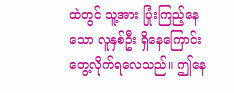ထဲတွင် သူ့အား ပြုံးကြည့်နေသော လူနှစ်ဦး ရှိနေကြောင်း တွေ့လိုက်ရလေသည်။ ဤနေ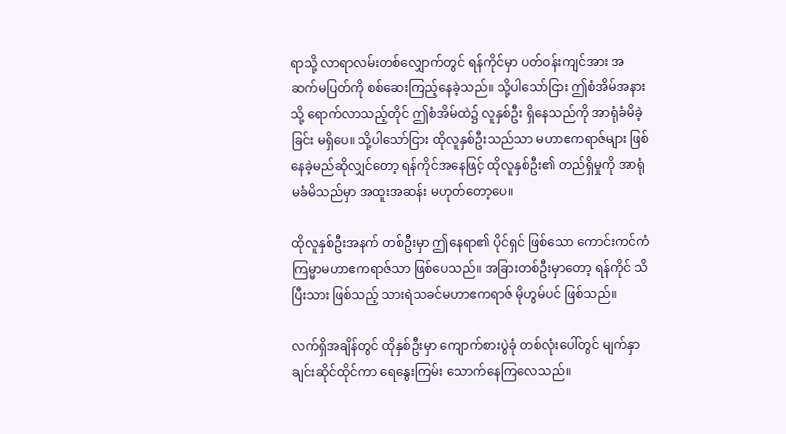ရာသို့ လာရာလမ်းတစ်လျှောက်တွင် ရန်ကိုင်မှာ ပတ်ဝန်းကျင်အား အဆက်မပြတ်ကို စစ်ဆေးကြည့်နေခဲ့သည်။ သို့ပါသော်ငြား ဤစံအိမ်အနားသို့ ရောက်လာသည့်တိုင် ဤစံအိမ်ထဲ၌ လူနှစ်ဦး ရှိနေသည်ကို အာရုံခံမိခဲ့ခြင်း မရှိပေ။ သို့ပါသော်ငြား ထိုလူနှစ်ဦးသည်သာ မဟာဧကရာဇ်များ ဖြစ်နေခဲ့မည်ဆိုလျှင်တော့ ရန်ကိုင်အနေဖြင့် ထိုလူနှစ်ဦး၏ တည်ရှိမှုကို အာရုံ မခံမိသည်မှာ အထူးအဆန်း မဟုတ်တော့ပေ။

ထိုလူနှစ်ဦးအနက် တစ်ဦးမှာ ဤနေရာ၏ ပိုင်ရှင် ဖြစ်သော ကောင်းကင်ကံကြမ္မာမဟာဧကရာဇ်သာ ဖြစ်ပေသည်။ အခြားတစ်ဦးမှာတော့ ရန်ကိုင် သိပြီးသား ဖြစ်သည့် သားရဲသခင်မဟာဧကရာဇ် မိုဟွမ်ပင် ဖြစ်သည်။

လက်ရှိအချိန်တွင် ထိုနှစ်ဦးမှာ ကျောက်စားပွဲခုံ တစ်လုံးပေါ်တွင် မျက်နှာချင်းဆိုင်ထိုင်ကာ ရေနွေးကြမ်း သောက်နေကြလေသည်။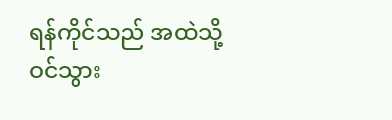ရန်ကိုင်သည် အထဲသို့ ဝင်သွား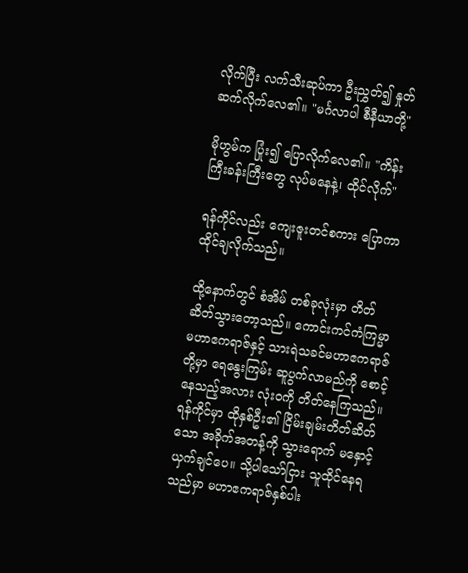လိုက်ပြီး လက်သီးဆုပ်ကာ ဦးညွှတ်၍ နှုတ်ဆက်လိုက်လေ၏။ "မင်္ဂလာပါ စီနီယာတို့"

မိုဟွမ်က ပြုံး၍ ပြောလိုက်လေ၏။ "ကိန်းကြီးခန်းကြီးတွေ လုပ်မနေနဲ့၊ ထိုင်လိုက်"

ရန်ကိုင်လည်း ကျေးဇူးတင်စကား ပြောကာ ထိုင်ချလိုက်သည်။

ထို့နောက်တွင် စံအိမ် တစ်ခုလုံးမှာ တိတ်ဆိတ်သွားတော့သည်။ ကောင်းကင်ကံကြမ္မာမဟာဧကရာဇ်နှင့် သားရဲသခင်မဟာဧကရာဇ်တို့မှာ ရေနွေးကြမ်း ဆူပွက်လာမည်ကို စောင့်နေသည့်အလား လုံးဝကို တိတ်နေကြသည်။ ရန်ကိုင်မှာ ထိုနှစ်ဦး၏ ငြိမ်းချမ်းတိတ်ဆိတ်သော အခိုက်အတန့်ကို သွားရောက် မနှောင့်ယှက်ချင်ပေ။ သို့ပါသော်ငြား သူထိုင်နေရသည်မှာ မဟာဧကရာဇ်နှစ်ပါး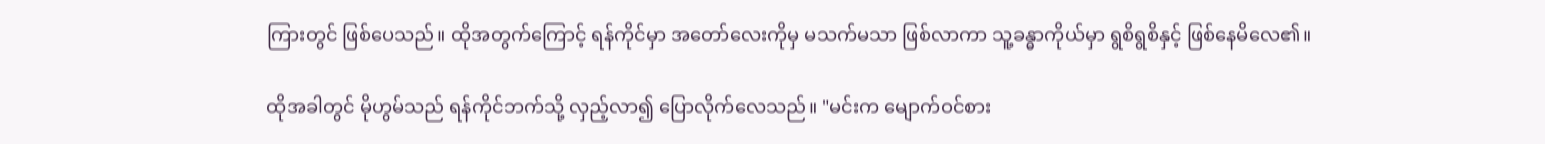ကြားတွင် ဖြစ်ပေသည်။ ထိုအတွက်ကြောင့် ရန်ကိုင်မှာ အတော်လေးကိုမှ မသက်မသာ ဖြစ်လာကာ သူ့ခန္ဓာကိုယ်မှာ ရွစိရွစိနှင့် ဖြစ်နေမိလေ၏။

ထိုအခါတွင် မိုဟွမ်သည် ရန်ကိုင်ဘက်သို့ လှည့်လာ၍ ပြောလိုက်လေသည်။ "မင်းက မျောက်ဝင်စား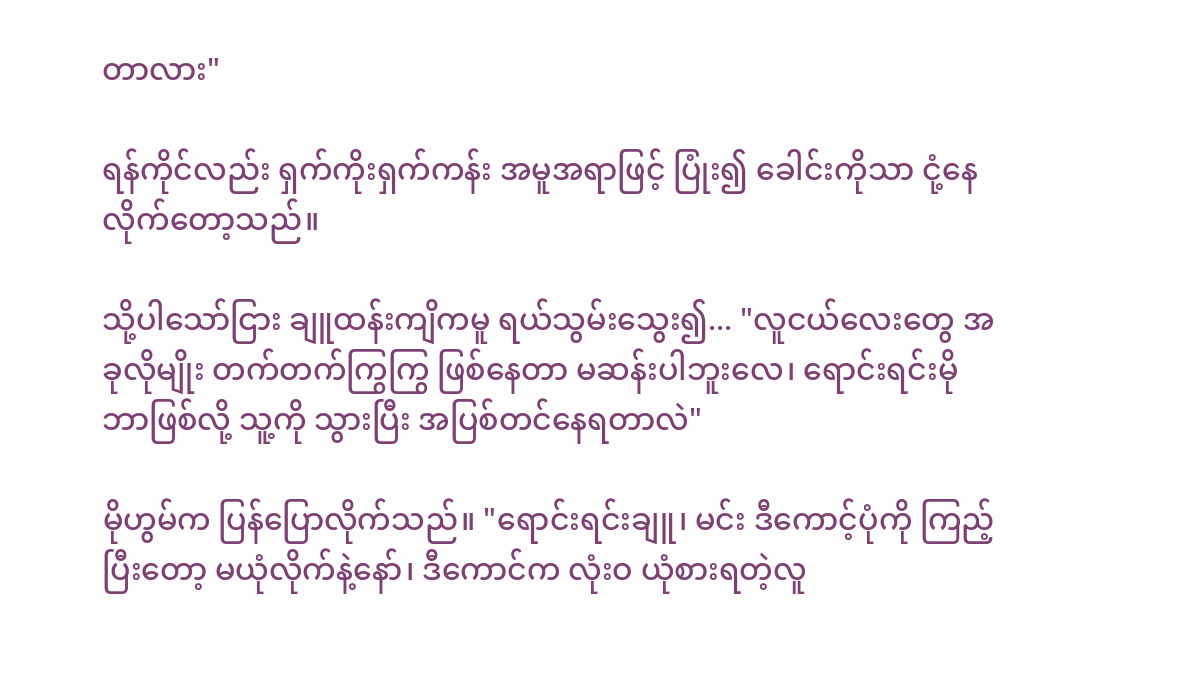တာလား"

ရန်ကိုင်လည်း ရှက်ကိုးရှက်ကန်း အမူအရာဖြင့် ပြုံး၍ ခေါင်းကိုသာ ငုံ့နေလိုက်တော့သည်။

သို့ပါသော်ငြား ချူထန်းကျိကမူ ရယ်သွမ်းသွေး၍... "လူငယ်လေးတွေ အခုလိုမျိုး တက်တက်ကြွကြွ ဖြစ်နေတာ မဆန်းပါဘူးလေ၊ ရောင်းရင်းမို ဘာဖြစ်လို့ သူ့ကို သွားပြီး အပြစ်တင်နေရတာလဲ"

မိုဟွမ်က ပြန်ပြောလိုက်သည်။ "ရောင်းရင်းချူ၊ မင်း ဒီကောင့်ပုံကို ကြည့်ပြီးတော့ မယုံလိုက်နဲ့နော်၊ ဒီကောင်က လုံးဝ ယုံစားရတဲ့လူ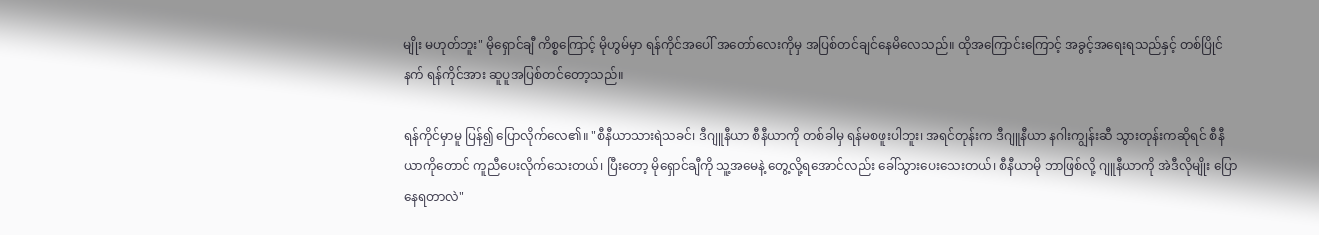မျိုး မဟုတ်ဘူး" မိုရှောင်ချီ ကိစ္စကြောင့် မိုဟွမ်မှာ ရန်ကိုင်အပေါ် အတော်လေးကိုမှ အပြစ်တင်ချင်နေမိလေသည်။ ထိုအကြောင်းကြောင့် အခွင့်အရေးရသည်နှင့် တစ်ပြိုင်နက် ရန်ကိုင်အား ဆူပူအပြစ်တင်တော့သည်။

ရန်ကိုင်မှာမူ ပြန်၍ ပြောလိုက်လေ၏။ "စီနီယာသားရဲသခင်၊ ဒီဂျူနီယာ စီနီယာကို တစ်ခါမှ ရန်မစဖူးပါဘူး၊ အရင်တုန်းက ဒီဂျူနီယာ နဂါးကျွန်းဆီ သွားတုန်းကဆိုရင် စီနီယာကိုတောင် ကူညီပေးလိုက်သေးတယ်၊ ပြီးတော့ မိုရှောင်ချီကို သူ့အမေနဲ့ တွေ့လို့ရအောင်လည်း ခေါ်သွားပေးသေးတယ်၊ စီနီယာမို ဘာဖြစ်လို့ ဂျူနီယာကို အဲဒီလိုမျိုး ပြောနေရတာလဲ"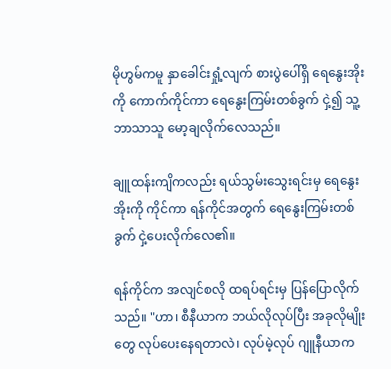မိုဟွမ်ကမူ နှာခေါင်းရှုံ့လျက် စားပွဲပေါ်ရှိ ရေနွေးအိုးကို ကောက်ကိုင်ကာ ရေနွေးကြမ်းတစ်ခွက် ငှဲ့၍ သူ့ဘာသာသူ မော့ချလိုက်လေသည်။

ချူထန်းကျိကလည်း ရယ်သွမ်းသွေးရင်းမှ ရေနွေးအိုးကို ကိုင်ကာ ရန်ကိုင်အတွက် ရေနွေးကြမ်းတစ်ခွက် ငှဲ့ပေးလိုက်လေ၏။

ရန်ကိုင်က အလျင်စလို ထရပ်ရင်းမှ ပြန်ပြောလိုက်သည်။ "ဟာ၊ စီနီယာက ဘယ်လိုလုပ်ပြီး အခုလိုမျိုးတွေ လုပ်ပေးနေရတာလဲ၊ လုပ်မဲ့လုပ် ဂျူနီယာက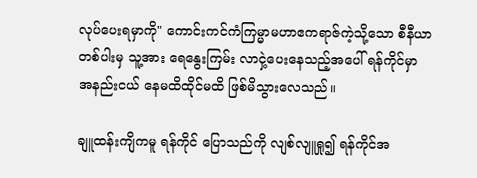လုပ်ပေးရမှာကို" ကောင်းကင်ကံကြမ္မာမဟာဧကရာဇ်ကဲ့သို့သော စီနီယာတစ်ပါးမှ သူ့အား ရေနွေးကြမ်း လာငှဲ့ပေးနေသည့်အပေါ် ရန်ကိုင်မှာ အနည်းငယ် နေမထိထိုင်မထိ ဖြစ်မိသွားလေသည်။

ချူထန်းကျိကမူ ရန်ကိုင် ပြောသည်ကို လျစ်လျူရှု၍ ရန်ကိုင်အ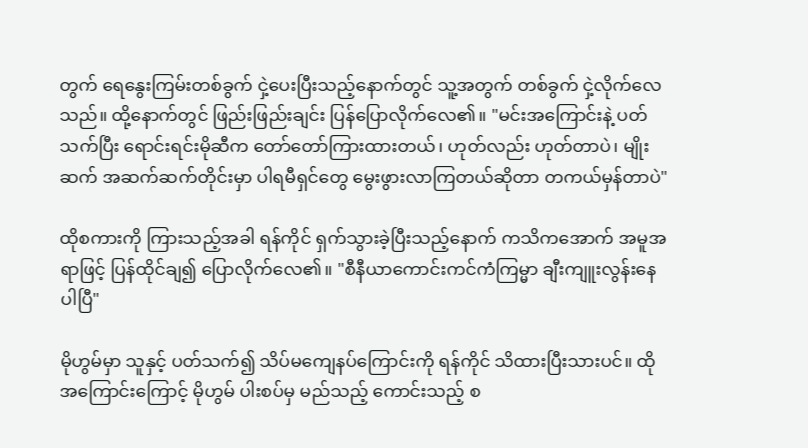တွက် ရေနွေးကြမ်းတစ်ခွက် ငှဲ့ပေးပြီးသည့်နောက်တွင် သူ့အတွက် တစ်ခွက် ငှဲ့လိုက်လေသည်။ ထို့နောက်တွင် ဖြည်းဖြည်းချင်း ပြန်ပြောလိုက်လေ၏။ "မင်းအကြောင်းနဲ့ ပတ်သက်ပြီး ရောင်းရင်းမိုဆီက တော်တော်ကြားထားတယ်၊ ဟုတ်လည်း ဟုတ်တာပဲ၊ မျိုးဆက် အဆက်ဆက်တိုင်းမှာ ပါရမီရှင်တွေ မွေးဖွားလာကြတယ်ဆိုတာ တကယ်မှန်တာပဲ"

ထိုစကားကို ကြားသည့်အခါ ရန်ကိုင် ရှက်သွားခဲ့ပြီးသည့်နောက် ကသိကအောက် အမူအရာဖြင့် ပြန်ထိုင်ချ၍ ပြောလိုက်လေ၏။ "စီနီယာကောင်းကင်ကံကြမ္မာ ချီးကျူးလွန်းနေပါပြီ"

မိုဟွမ်မှာ သူနှင့် ပတ်သက်၍ သိပ်မကျေနပ်ကြောင်းကို ရန်ကိုင် သိထားပြီးသားပင်။ ထိုအကြောင်းကြောင့် မိုဟွမ် ပါးစပ်မှ မည်သည့် ကောင်းသည့် စ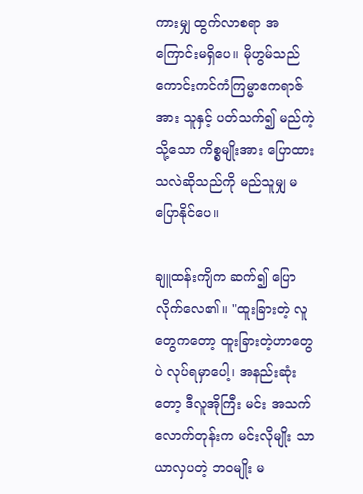ကားမျှ ထွက်လာစရာ အကြောင်းမရှိပေ။ မိုဟွမ်သည် ကောင်းကင်ကံကြမ္မာဧကရာဇ်အား သူနှင့် ပတ်သက်၍ မည်ကဲ့သို့သော ကိစ္စမျိုးအား ပြောထားသလဲဆိုသည်ကို မည်သူမျှ မပြောနိုင်ပေ။

ချူထန်းကျိက ဆက်၍ ပြောလိုက်လေ၏။ "ထူးခြားတဲ့ လူတွေကတော့ ထူးခြားတဲ့ဟာတွေပဲ လုပ်ရမှာပေါ့၊ အနည်းဆုံးတော့ ဒီလူအိုကြီး မင်း အသက်လောက်တုန်းက မင်းလိုမျိုး သာယာလှပတဲ့ ဘဝမျိုး မ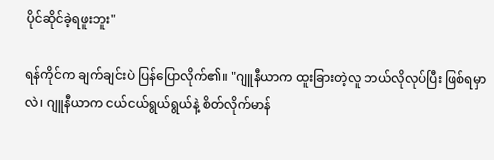ပိုင်ဆိုင်ခဲ့ရဖူးဘူး"

ရန်ကိုင်က ချက်ချင်းပဲ ပြန်ပြောလိုက်၏။ "ဂျူနီယာက ထူးခြားတဲ့လူ ဘယ်လိုလုပ်ပြီး ဖြစ်ရမှာလဲ၊ ဂျူနီယာက ငယ်ငယ်ရွယ်ရွယ်နဲ့ စိတ်လိုက်မာန်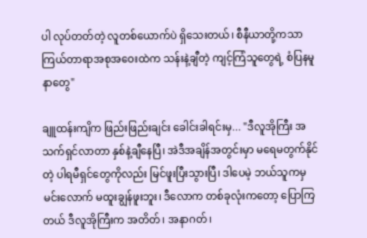ပါ လုပ်တတ်တဲ့ လူတစ်ယောက်ပဲ ရှိသေးတယ်၊ စီနီယာတို့ကသာ ကြယ်တာရာအစုအဝေးထဲက သန်းနဲ့ချီတဲ့ ကျင့်ကြံသူတွေရဲ့ စံပြနမူနာတွေ"

ချူထန်းကျိက ဖြည်းဖြည်းချင်း ခေါင်းခါရင်းမှ... "ဒီလူအိုကြီး အသက်ရှင်လာတာ နှစ်နဲ့ချီနေပြီ၊ အဲဒီအချိန်အတွင်းမှာ မရေမတွက်နိုင်တဲ့ ပါရမီရှင်တွေကိုလည်း မြင်ဖူးပြီးသွားပြီ၊ ဒါပေမဲ့ ဘယ်သူကမှ မင်းလောက် မထူးချွန်ဖူးဘူး၊ ဒီလောက တစ်ခုလုံးကတော့ ပြောကြတယ် ဒီလူအိုကြီးက အတိတ်၊ အနာဂတ်၊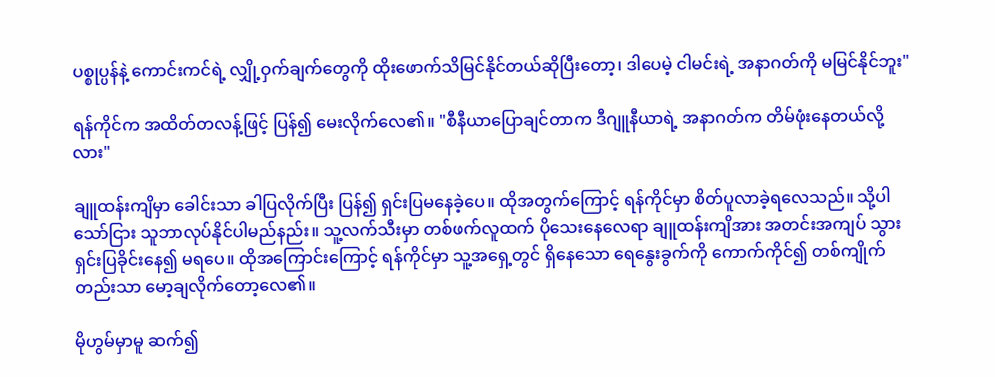ပစ္စုပ္ပန်နဲ့ ကောင်းကင်ရဲ့ လျှို့ဝှက်ချက်တွေကို ထိုးဖောက်သိမြင်နိုင်တယ်ဆိုပြီးတော့၊ ဒါပေမဲ့ ငါမင်းရဲ့ အနာဂတ်ကို မမြင်နိုင်ဘူး"

ရန်ကိုင်က အထိတ်တလန့်ဖြင့် ပြန်၍ မေးလိုက်လေ၏။ "စီနီယာပြောချင်တာက ဒီဂျူနီယာရဲ့ အနာဂတ်က တိမ်ဖုံးနေတယ်လို့လား"

ချူထန်းကျိမှာ ခေါင်းသာ ခါပြလိုက်ပြီး ပြန်၍ ရှင်းပြမနေခဲ့ပေ။ ထိုအတွက်ကြောင့် ရန်ကိုင်မှာ စိတ်ပူလာခဲ့ရလေသည်။ သို့ပါသော်ငြား သူဘာလုပ်နိုင်ပါမည်နည်း။ သူ့လက်သီးမှာ တစ်ဖက်လူထက် ပိုသေးနေလေရာ ချူထန်းကျိအား အတင်းအကျပ် သွားရှင်းပြခိုင်းနေ၍ မရပေ။ ထိုအကြောင်းကြောင့် ရန်ကိုင်မှာ သူ့အရှေ့တွင် ရှိနေသော ရေနွေးခွက်ကို ကောက်ကိုင်၍ တစ်ကျိုက်တည်းသာ မော့ချလိုက်တော့လေ၏။

မိုဟွမ်မှာမူ ဆက်၍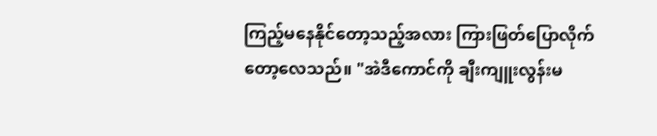ကြည့်မနေနိုင်တော့သည့်အလား ကြားဖြတ်ပြောလိုက်တော့လေသည်။ "အဲဒီကောင်ကို ချီးကျူးလွန်းမ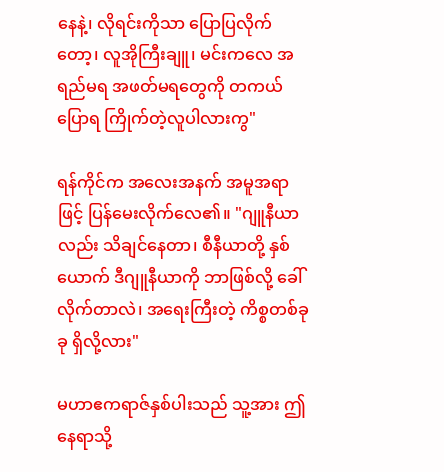နေနဲ့၊ လိုရင်းကိုသာ ပြောပြလိုက်တော့၊ လူအိုကြီးချူ၊ မင်းကလေ အရည်မရ အဖတ်မရတွေကို တကယ် ပြောရ ကြိုက်တဲ့လူပါလားကွ"

ရန်ကိုင်က အလေးအနက် အမူအရာဖြင့် ပြန်မေးလိုက်လေ၏။ "ဂျူနီယာလည်း သိချင်နေတာ၊ စီနီယာတို့ နှစ်ယောက် ဒီဂျူနီယာကို ဘာဖြစ်လို့ ခေါ်လိုက်တာလဲ၊ အရေးကြီးတဲ့ ကိစ္စတစ်ခုခု ရှိလို့လား"

မဟာဧကရာဇ်နှစ်ပါးသည် သူ့အား ဤနေရာသို့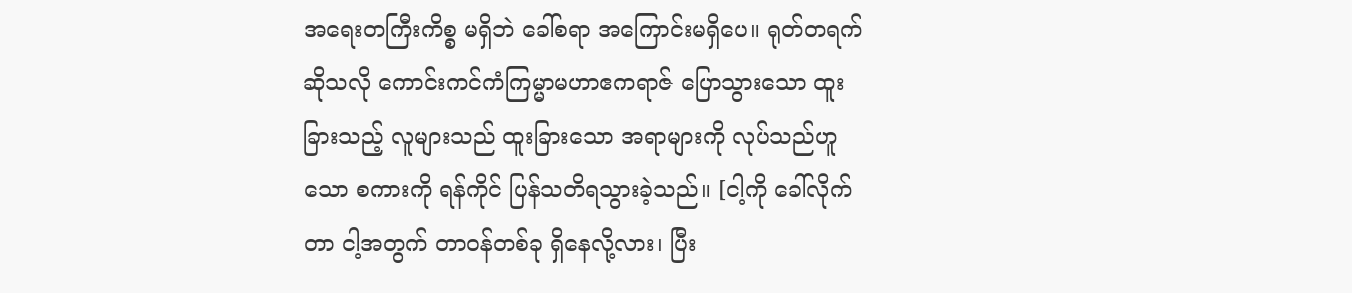အရေးတကြီးကိစ္စ မရှိဘဲ ခေါ်စရာ အကြောင်းမရှိပေ။ ရုတ်တရက်ဆိုသလို ကောင်းကင်ကံကြမ္မာမဟာဧကရာဇ် ပြောသွားသော ထူးခြားသည့် လူများသည် ထူးခြားသော အရာများကို လုပ်သည်ဟူသော စကားကို ရန်ကိုင် ပြန်သတိရသွားခဲ့သည်။ [ငါ့ကို ခေါ်လိုက်တာ ငါ့အတွက် တာဝန်တစ်ခု ရှိနေလို့လား၊ ပြီး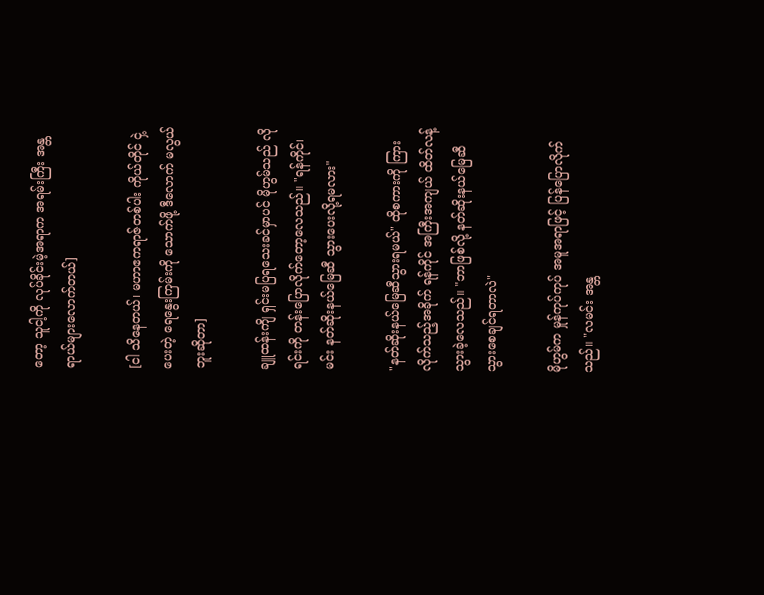တော့ သူငါ့ကို လုပ်ခိုင်းမဲ့အရာက အရမ်းကြီး အန္တရာယ်များလောက်တယ်]

[ငါ သိနေတယ်၊ မဟာဧကရာဇ်တစ်ပါး ကိုယ်တိုင် ငှဲ့ပေးတဲ့ ရေနွေးကြမ်းကို သောက်ဖို့ ဒီလောက် မလွယ်ဘူးဆိုတာ]

ချူထန်းကျိ ရှင်းမပြရသေးခင်မှာပင် မိုဟွမ်သည် လိုရင်းကို တန်းပြောလိုက်တော့လေသည်။ "ရန်ကိုင်၊ မင်း နတ်ဆိုးနယ်မြေဆီ သွားပေးလို့ရမလား"

"နတ်ဆိုးနယ်မြေဆီသွားရမယ်" ထိုစကားကို ကြားလိုက်သည့်အခိုက် ရန်ကိုင် အကြီးအကျယ် ထိတ်လန့်သွားခဲ့လေသည်။ "ဘာဖြစ်လို့ နတ်ဆိုးနယ်မြေဆီ သွားစေချင်ရတာလဲ"

မိုဟွမ်က မှုန်ကုပ်ကုပ် အမူအရာဖြင့် ပြန်ပြောလိုက်သည်။ "လမင်း အန္တ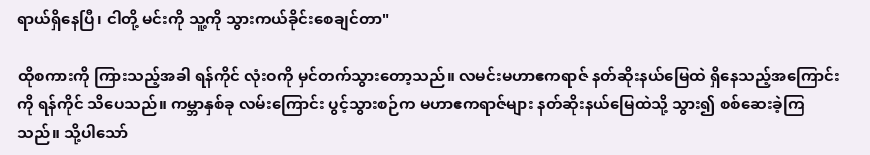ရာယ်ရှိနေပြီ၊ ငါတို့ မင်းကို သူ့ကို သွားကယ်ခိုင်းစေချင်တာ"

ထိုစကားကို ကြားသည့်အခါ ရန်ကိုင် လုံးဝကို မှင်တက်သွားတော့သည်။ လမင်းမဟာဧကရာဇ် နတ်ဆိုးနယ်မြေထဲ ရှိနေသည့်အကြောင်းကို ရန်ကိုင် သိပေသည်။ ကမ္ဘာနှစ်ခု လမ်းကြောင်း ပွင့်သွားစဉ်က မဟာဧကရာဇ်များ နတ်ဆိုးနယ်မြေထဲသို့ သွား၍ စစ်ဆေးခဲ့ကြသည်။ သို့ပါသော်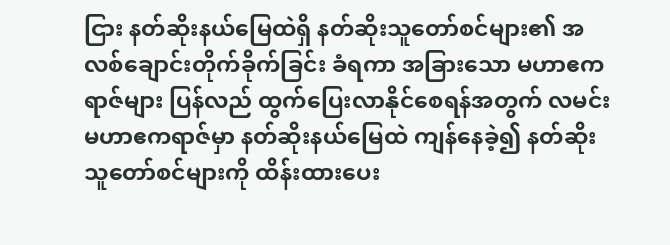ငြား နတ်ဆိုးနယ်မြေထဲရှိ နတ်ဆိုးသူတော်စင်များ၏ အလစ်ချောင်းတိုက်ခိုက်ခြင်း ခံရကာ အခြားသော မဟာဧကရာဇ်များ ပြန်လည် ထွက်ပြေးလာနိုင်စေရန်အတွက် လမင်းမဟာဧကရာဇ်မှာ နတ်ဆိုးနယ်မြေထဲ ကျန်နေခဲ့၍ နတ်ဆိုးသူတော်စင်များကို ထိန်းထားပေး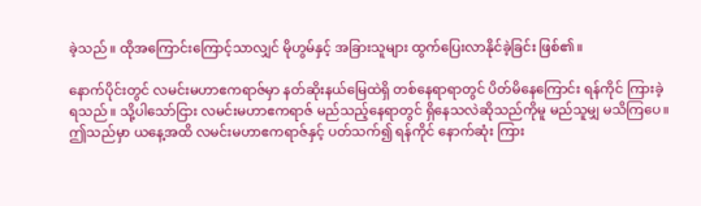ခဲ့သည်။ ထိုအကြောင်းကြောင့်သာလျှင် မိုဟွမ်နှင့် အခြားသူများ ထွက်ပြေးလာနိုင်ခဲ့ခြင်း ဖြစ်၏။

နောက်ပိုင်းတွင် လမင်းမဟာဧကရာဇ်မှာ နတ်ဆိုးနယ်မြေထဲရှိ တစ်နေရာရာတွင် ပိတ်မိနေကြောင်း ရန်ကိုင် ကြားခဲ့ရသည်။ သို့ပါသော်ငြား လမင်းမဟာဧကရာဇ် မည်သည့်နေရာတွင် ရှိနေသလဲဆိုသည်ကိုမူ မည်သူမျှ မသိကြပေ။ ဤသည်မှာ ယနေ့အထိ လမင်းမဟာဧကရာဇ်နှင့် ပတ်သက်၍ ရန်ကိုင် နောက်ဆုံး ကြား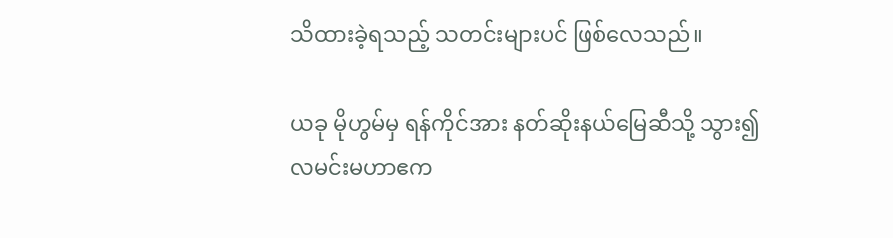သိထားခဲ့ရသည့် သတင်းများပင် ဖြစ်လေသည်။

ယခု မိုဟွမ်မှ ရန်ကိုင်အား နတ်ဆိုးနယ်မြေဆီသို့ သွား၍ လမင်းမဟာဧက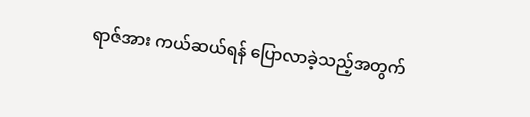ရာဇ်အား ကယ်ဆယ်ရန် ပြောလာခဲ့သည့်အတွက်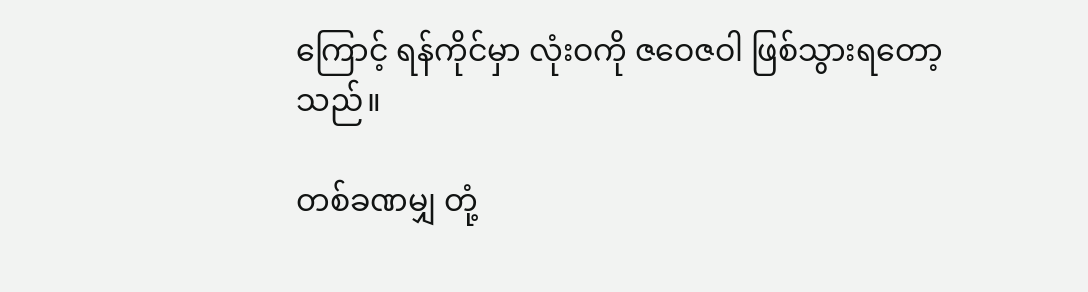ကြောင့် ရန်ကိုင်မှာ လုံးဝကို ဇဝေဇဝါ ဖြစ်သွားရတော့သည်။

တစ်ခဏမျှ တုံ့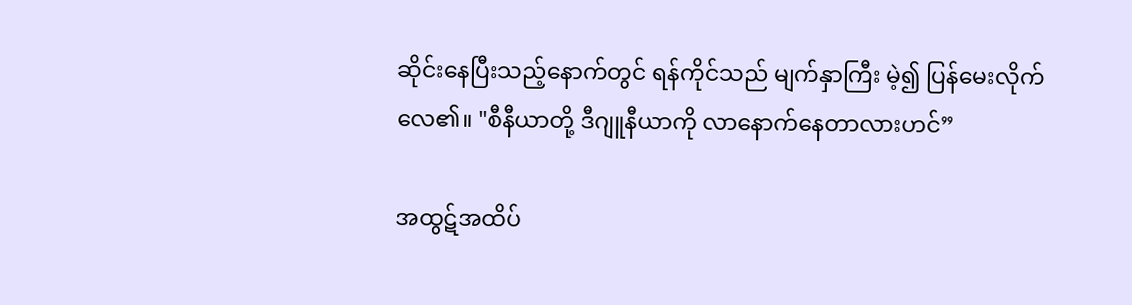ဆိုင်းနေပြီးသည့်နောက်တွင် ရန်ကိုင်သည် မျက်နှာကြီး မဲ့၍ ပြန်မေးလိုက်လေ၏။ "စီနီယာတို့ ဒီဂျူနီယာကို လာနောက်နေတာလားဟင်”

အထွဋ်အထိပ်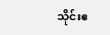သိုင်းဧ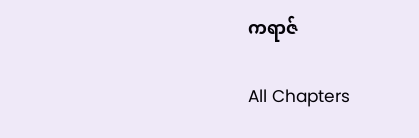ကရာဇ်

All Chapters